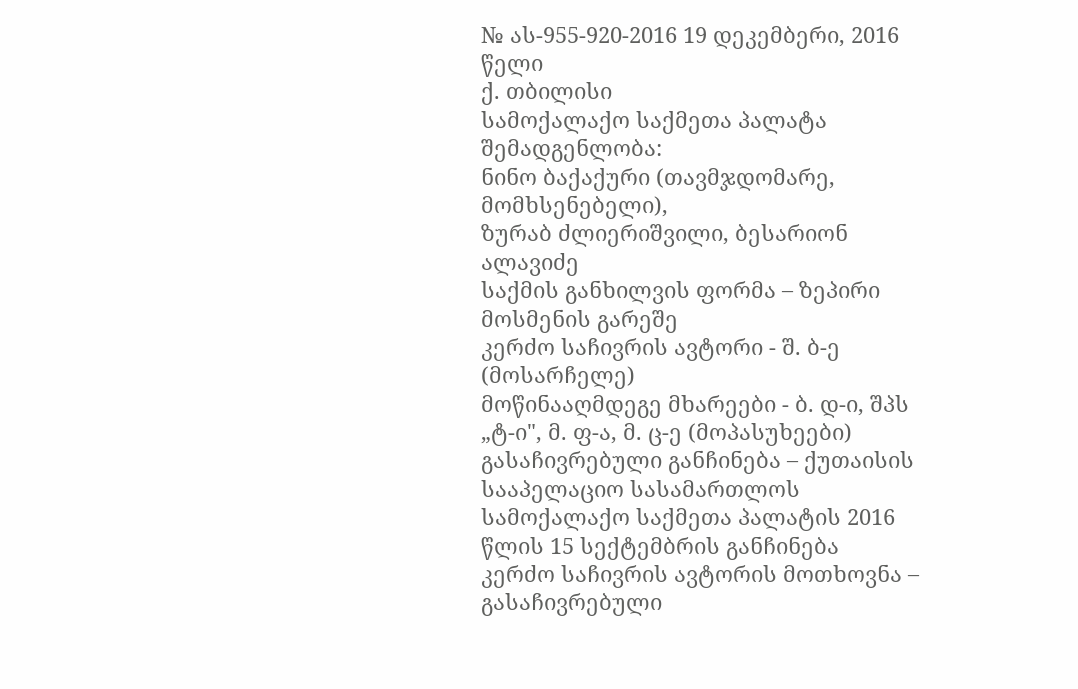№ ას-955-920-2016 19 დეკემბერი, 2016 წელი
ქ. თბილისი
სამოქალაქო საქმეთა პალატა
შემადგენლობა:
ნინო ბაქაქური (თავმჯდომარე, მომხსენებელი),
ზურაბ ძლიერიშვილი, ბესარიონ ალავიძე
საქმის განხილვის ფორმა – ზეპირი მოსმენის გარეშე
კერძო საჩივრის ავტორი - შ. ბ-ე (მოსარჩელე)
მოწინააღმდეგე მხარეები - ბ. დ-ი, შპს „ტ-ი", მ. ფ-ა, მ. ც-ე (მოპასუხეები)
გასაჩივრებული განჩინება – ქუთაისის სააპელაციო სასამართლოს სამოქალაქო საქმეთა პალატის 2016 წლის 15 სექტემბრის განჩინება
კერძო საჩივრის ავტორის მოთხოვნა – გასაჩივრებული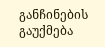განჩინების გაუქმება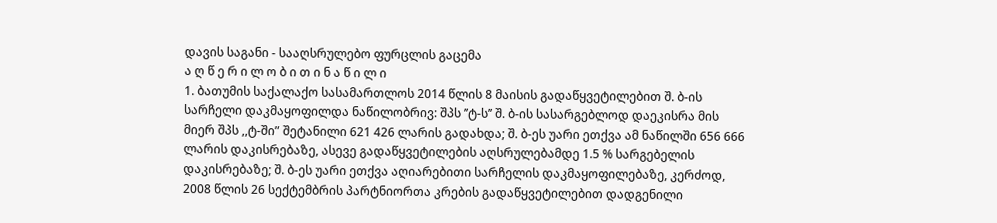დავის საგანი - სააღსრულებო ფურცლის გაცემა
ა ღ წ ე რ ი ლ ო ბ ი თ ი ნ ა წ ი ლ ი
1. ბათუმის საქალაქო სასამართლოს 2014 წლის 8 მაისის გადაწყვეტილებით შ. ბ-ის სარჩელი დაკმაყოფილდა ნაწილობრივ: შპს ’’ტ-ს’’ შ. ბ-ის სასარგებლოდ დაეკისრა მის მიერ შპს ,,ტ-ში” შეტანილი 621 426 ლარის გადახდა; შ. ბ-ეს უარი ეთქვა ამ ნაწილში 656 666 ლარის დაკისრებაზე, ასევე გადაწყვეტილების აღსრულებამდე 1.5 % სარგებელის დაკისრებაზე; შ. ბ-ეს უარი ეთქვა აღიარებითი სარჩელის დაკმაყოფილებაზე, კერძოდ, 2008 წლის 26 სექტემბრის პარტნიორთა კრების გადაწყვეტილებით დადგენილი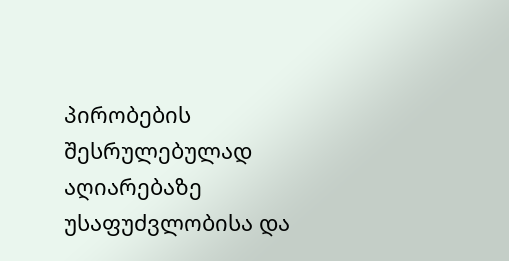პირობების შესრულებულად აღიარებაზე უსაფუძვლობისა და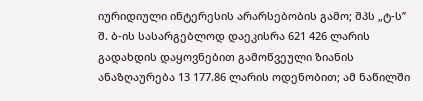იურიდიული ინტერესის არარსებობის გამო; შპს „ტ-ს’’ შ. ბ-ის სასარგებლოდ დაეკისრა 621 426 ლარის გადახდის დაყოვნებით გამოწვეული ზიანის ანაზღაურება 13 177.86 ლარის ოდენობით; ამ ნაწილში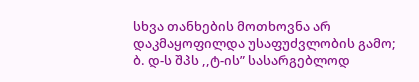სხვა თანხების მოთხოვნა არ დაკმაყოფილდა უსაფუძვლობის გამო; ბ. დ-ს შპს ,,ტ-ის” სასარგებლოდ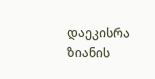დაეკისრა ზიანის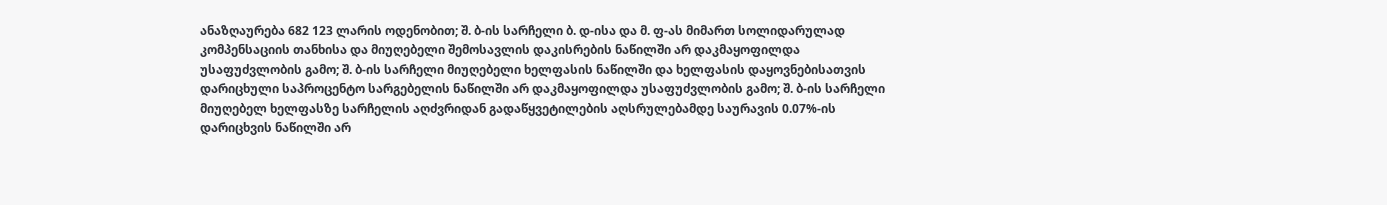ანაზღაურება 682 123 ლარის ოდენობით; შ. ბ-ის სარჩელი ბ. დ-ისა და მ. ფ-ას მიმართ სოლიდარულად კომპენსაციის თანხისა და მიუღებელი შემოსავლის დაკისრების ნაწილში არ დაკმაყოფილდა უსაფუძვლობის გამო; შ. ბ-ის სარჩელი მიუღებელი ხელფასის ნაწილში და ხელფასის დაყოვნებისათვის დარიცხული საპროცენტო სარგებელის ნაწილში არ დაკმაყოფილდა უსაფუძვლობის გამო; შ. ბ-ის სარჩელი მიუღებელ ხელფასზე სარჩელის აღძვრიდან გადაწყვეტილების აღსრულებამდე საურავის 0.07%-ის დარიცხვის ნაწილში არ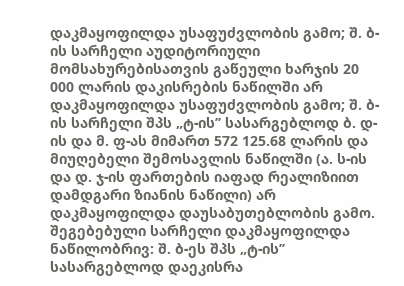დაკმაყოფილდა უსაფუძვლობის გამო; შ. ბ-ის სარჩელი აუდიტორიული მომსახურებისათვის გაწეული ხარჯის 20 000 ლარის დაკისრების ნაწილში არ დაკმაყოფილდა უსაფუძვლობის გამო; შ. ბ-ის სარჩელი შპს „ტ-ის’’ სასარგებლოდ ბ. დ-ის და მ. ფ-ას მიმართ 572 125.68 ლარის და მიუღებელი შემოსავლის ნაწილში (ა. ს-ის და დ. ჯ-ის ფართების იაფად რეალიზიით დამდგარი ზიანის ნაწილი) არ დაკმაყოფილდა დაუსაბუთებლობის გამო. შეგებებული სარჩელი დაკმაყოფილდა ნაწილობრივ: შ. ბ-ეს შპს „ტ-ის’’ სასარგებლოდ დაეკისრა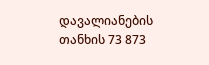დავალიანების თანხის 73 873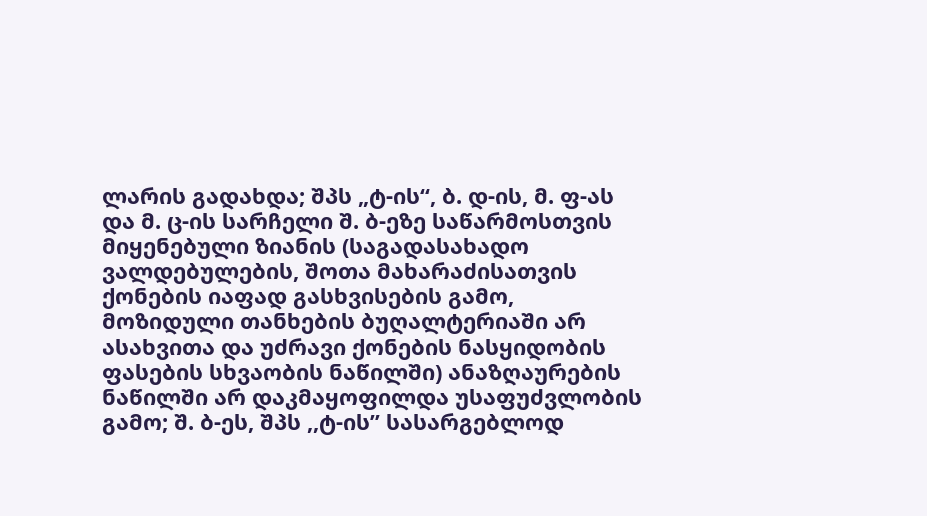ლარის გადახდა; შპს „ტ-ის“, ბ. დ-ის, მ. ფ-ას და მ. ც-ის სარჩელი შ. ბ-ეზე საწარმოსთვის მიყენებული ზიანის (საგადასახადო ვალდებულების, შოთა მახარაძისათვის ქონების იაფად გასხვისების გამო, მოზიდული თანხების ბუღალტერიაში არ ასახვითა და უძრავი ქონების ნასყიდობის ფასების სხვაობის ნაწილში) ანაზღაურების ნაწილში არ დაკმაყოფილდა უსაფუძვლობის გამო; შ. ბ-ეს, შპს ,,ტ-ის” სასარგებლოდ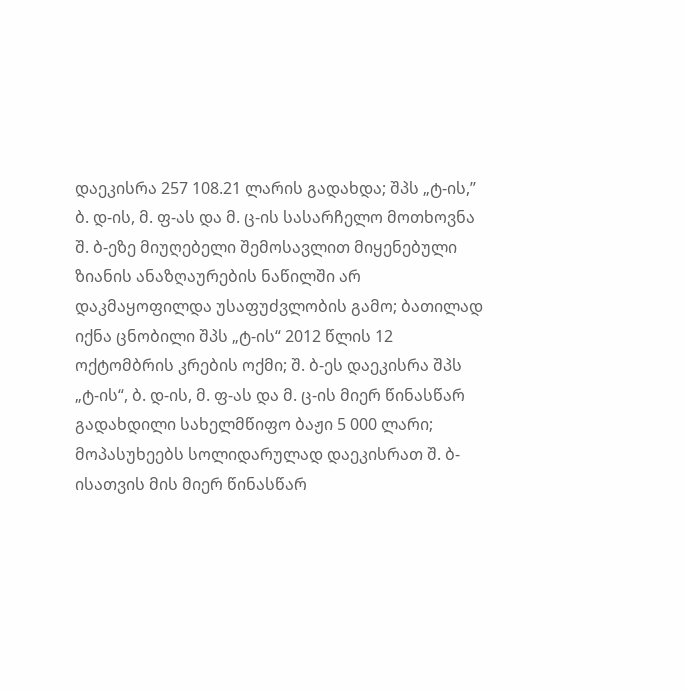დაეკისრა 257 108.21 ლარის გადახდა; შპს „ტ-ის,’’ ბ. დ-ის, მ. ფ-ას და მ. ც-ის სასარჩელო მოთხოვნა შ. ბ-ეზე მიუღებელი შემოსავლით მიყენებული ზიანის ანაზღაურების ნაწილში არ დაკმაყოფილდა უსაფუძვლობის გამო; ბათილად იქნა ცნობილი შპს „ტ-ის“ 2012 წლის 12 ოქტომბრის კრების ოქმი; შ. ბ-ეს დაეკისრა შპს „ტ-ის“, ბ. დ-ის, მ. ფ-ას და მ. ც-ის მიერ წინასწარ გადახდილი სახელმწიფო ბაჟი 5 000 ლარი; მოპასუხეებს სოლიდარულად დაეკისრათ შ. ბ-ისათვის მის მიერ წინასწარ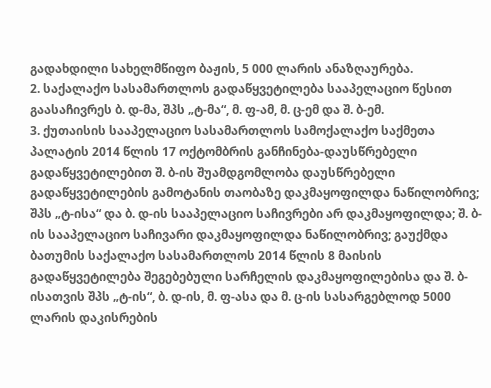გადახდილი სახელმწიფო ბაჟის, 5 000 ლარის ანაზღაურება.
2. საქალაქო სასამართლოს გადაწყვეტილება სააპელაციო წესით გაასაჩივრეს ბ. დ-მა, შპს „ტ-მა“, მ. ფ-ამ, მ. ც-ემ და შ. ბ-ემ.
3. ქუთაისის სააპელაციო სასამართლოს სამოქალაქო საქმეთა პალატის 2014 წლის 17 ოქტომბრის განჩინება-დაუსწრებელი გადაწყვეტილებით შ. ბ-ის შუამდგომლობა დაუსწრებელი გადაწყვეტილების გამოტანის თაობაზე დაკმაყოფილდა ნაწილობრივ; შპს „ტ-ისა“ და ბ. დ-ის სააპელაციო საჩივრები არ დაკმაყოფილდა; შ. ბ-ის სააპელაციო საჩივარი დაკმაყოფილდა ნაწილობრივ; გაუქმდა ბათუმის საქალაქო სასამართლოს 2014 წლის 8 მაისის გადაწყვეტილება შეგებებული სარჩელის დაკმაყოფილებისა და შ. ბ-ისათვის შპს „ტ-ის“, ბ. დ-ის, მ. ფ-ასა და მ. ც-ის სასარგებლოდ 5000 ლარის დაკისრების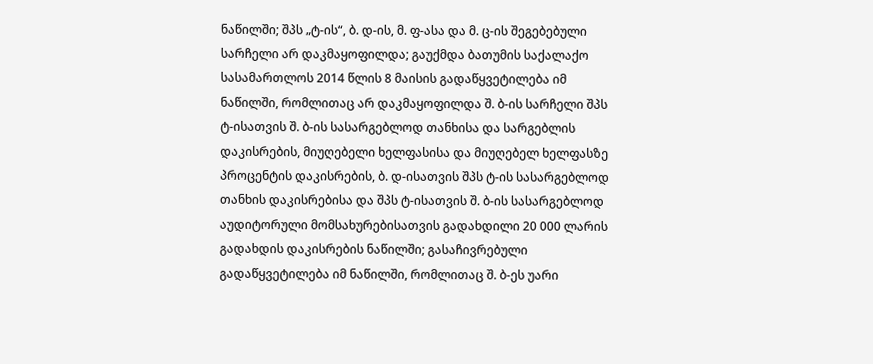ნაწილში; შპს „ტ-ის“, ბ. დ-ის, მ. ფ-ასა და მ. ც-ის შეგებებული სარჩელი არ დაკმაყოფილდა; გაუქმდა ბათუმის საქალაქო სასამართლოს 2014 წლის 8 მაისის გადაწყვეტილება იმ ნაწილში, რომლითაც არ დაკმაყოფილდა შ. ბ-ის სარჩელი შპს ტ-ისათვის შ. ბ-ის სასარგებლოდ თანხისა და სარგებლის დაკისრების, მიუღებელი ხელფასისა და მიუღებელ ხელფასზე პროცენტის დაკისრების, ბ. დ-ისათვის შპს ტ-ის სასარგებლოდ თანხის დაკისრებისა და შპს ტ-ისათვის შ. ბ-ის სასარგებლოდ აუდიტორული მომსახურებისათვის გადახდილი 20 000 ლარის გადახდის დაკისრების ნაწილში; გასაჩივრებული გადაწყვეტილება იმ ნაწილში, რომლითაც შ. ბ-ეს უარი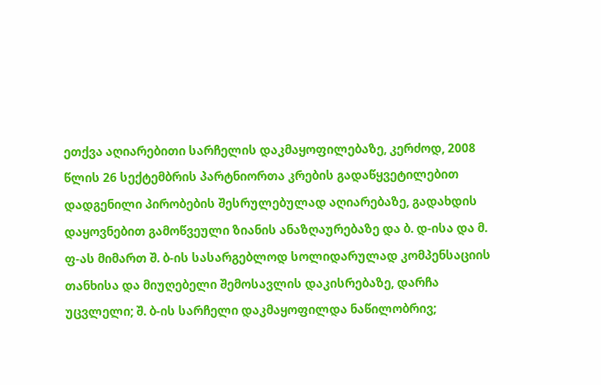ეთქვა აღიარებითი სარჩელის დაკმაყოფილებაზე, კერძოდ, 2008 წლის 26 სექტემბრის პარტნიორთა კრების გადაწყვეტილებით დადგენილი პირობების შესრულებულად აღიარებაზე, გადახდის დაყოვნებით გამოწვეული ზიანის ანაზღაურებაზე და ბ. დ-ისა და მ. ფ-ას მიმართ შ. ბ-ის სასარგებლოდ სოლიდარულად კომპენსაციის თანხისა და მიუღებელი შემოსავლის დაკისრებაზე, დარჩა უცვლელი; შ. ბ-ის სარჩელი დაკმაყოფილდა ნაწილობრივ;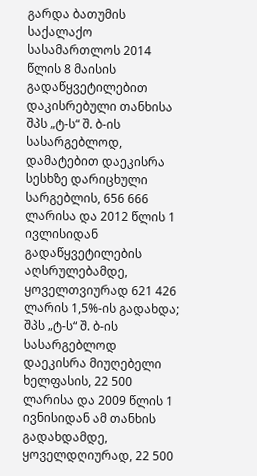გარდა ბათუმის საქალაქო სასამართლოს 2014 წლის 8 მაისის გადაწყვეტილებით დაკისრებული თანხისა შპს „ტ-ს“ შ. ბ-ის სასარგებლოდ, დამატებით დაეკისრა სესხზე დარიცხული სარგებლის, 656 666 ლარისა და 2012 წლის 1 ივლისიდან გადაწყვეტილების აღსრულებამდე, ყოველთვიურად 621 426 ლარის 1,5%-ის გადახდა; შპს „ტ-ს“ შ. ბ-ის სასარგებლოდ დაეკისრა მიუღებელი ხელფასის, 22 500 ლარისა და 2009 წლის 1 ივნისიდან ამ თანხის გადახდამდე, ყოველდღიურად, 22 500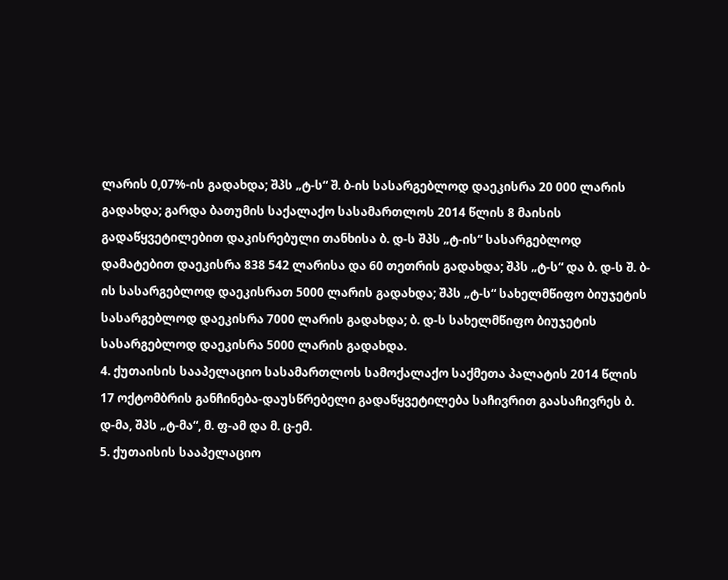ლარის 0,07%-ის გადახდა; შპს „ტ-ს“ შ. ბ-ის სასარგებლოდ დაეკისრა 20 000 ლარის გადახდა; გარდა ბათუმის საქალაქო სასამართლოს 2014 წლის 8 მაისის გადაწყვეტილებით დაკისრებული თანხისა ბ. დ-ს შპს „ტ-ის“ სასარგებლოდ დამატებით დაეკისრა 838 542 ლარისა და 60 თეთრის გადახდა; შპს „ტ-ს“ და ბ. დ-ს შ. ბ-ის სასარგებლოდ დაეკისრათ 5000 ლარის გადახდა; შპს „ტ-ს“ სახელმწიფო ბიუჯეტის სასარგებლოდ დაეკისრა 7000 ლარის გადახდა; ბ. დ-ს სახელმწიფო ბიუჯეტის სასარგებლოდ დაეკისრა 5000 ლარის გადახდა.
4. ქუთაისის სააპელაციო სასამართლოს სამოქალაქო საქმეთა პალატის 2014 წლის 17 ოქტომბრის განჩინება-დაუსწრებელი გადაწყვეტილება საჩივრით გაასაჩივრეს ბ. დ-მა, შპს „ტ-მა“, მ. ფ-ამ და მ. ც-ემ.
5. ქუთაისის სააპელაციო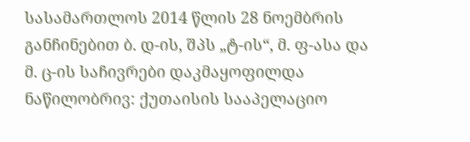სასამართლოს 2014 წლის 28 ნოემბრის განჩინებით ბ. დ-ის, შპს „ტ-ის“, მ. ფ-ასა და მ. ც-ის საჩივრები დაკმაყოფილდა ნაწილობრივ: ქუთაისის სააპელაციო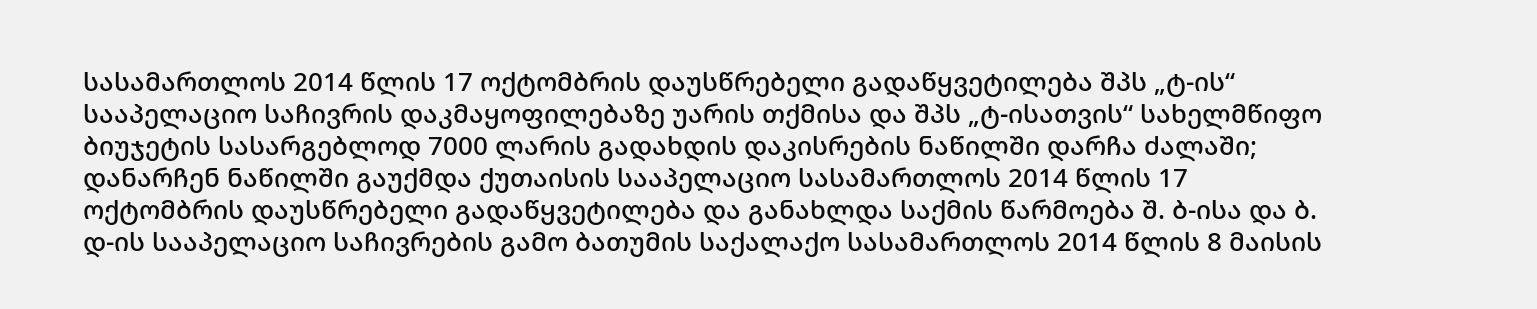სასამართლოს 2014 წლის 17 ოქტომბრის დაუსწრებელი გადაწყვეტილება შპს „ტ-ის“ სააპელაციო საჩივრის დაკმაყოფილებაზე უარის თქმისა და შპს „ტ-ისათვის“ სახელმწიფო ბიუჯეტის სასარგებლოდ 7000 ლარის გადახდის დაკისრების ნაწილში დარჩა ძალაში; დანარჩენ ნაწილში გაუქმდა ქუთაისის სააპელაციო სასამართლოს 2014 წლის 17 ოქტომბრის დაუსწრებელი გადაწყვეტილება და განახლდა საქმის წარმოება შ. ბ-ისა და ბ. დ-ის სააპელაციო საჩივრების გამო ბათუმის საქალაქო სასამართლოს 2014 წლის 8 მაისის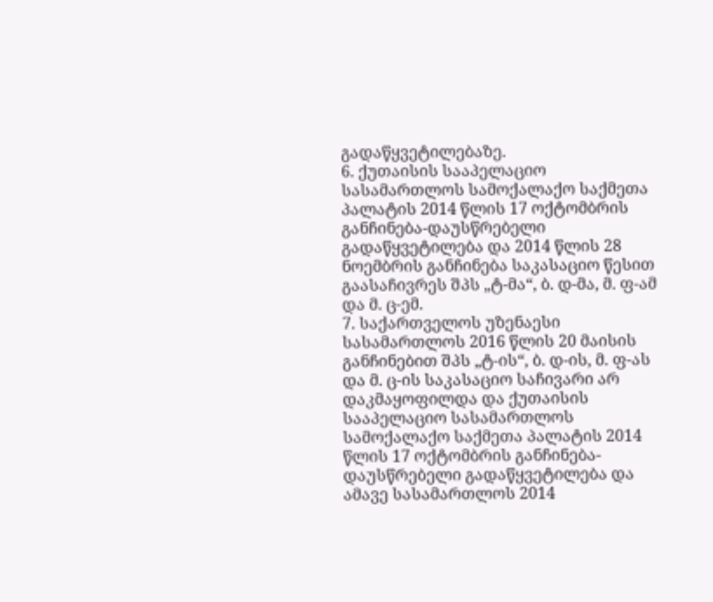გადაწყვეტილებაზე.
6. ქუთაისის სააპელაციო სასამართლოს სამოქალაქო საქმეთა პალატის 2014 წლის 17 ოქტომბრის განჩინება-დაუსწრებელი გადაწყვეტილება და 2014 წლის 28 ნოემბრის განჩინება საკასაციო წესით გაასაჩივრეს შპს „ტ-მა“, ბ. დ-მა, მ. ფ-ამ და მ. ც-ემ.
7. საქართველოს უზენაესი სასამართლოს 2016 წლის 20 მაისის განჩინებით შპს „ტ-ის“, ბ. დ-ის, მ. ფ-ას და მ. ც-ის საკასაციო საჩივარი არ დაკმაყოფილდა და ქუთაისის სააპელაციო სასამართლოს სამოქალაქო საქმეთა პალატის 2014 წლის 17 ოქტომბრის განჩინება-დაუსწრებელი გადაწყვეტილება და ამავე სასამართლოს 2014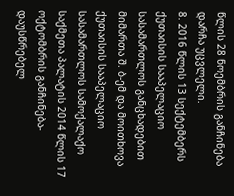წლის 28 ნოემბრის განჩინება დარჩა უცვლელი.
8. 2016 წლის 13 სექტემბერს ქუთაისის სააპელაციო სასამართლოს განცხადებით მიმართა შ. ბ-ემ და მოითხოვა ქუთაისის სააპელაციო სასამართლოს სამოქალაქო საქმეთა პალატის 2014 წლის 17 ოქტომბრის განჩინება-დაუსწრებელ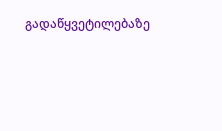გადაწყვეტილებაზე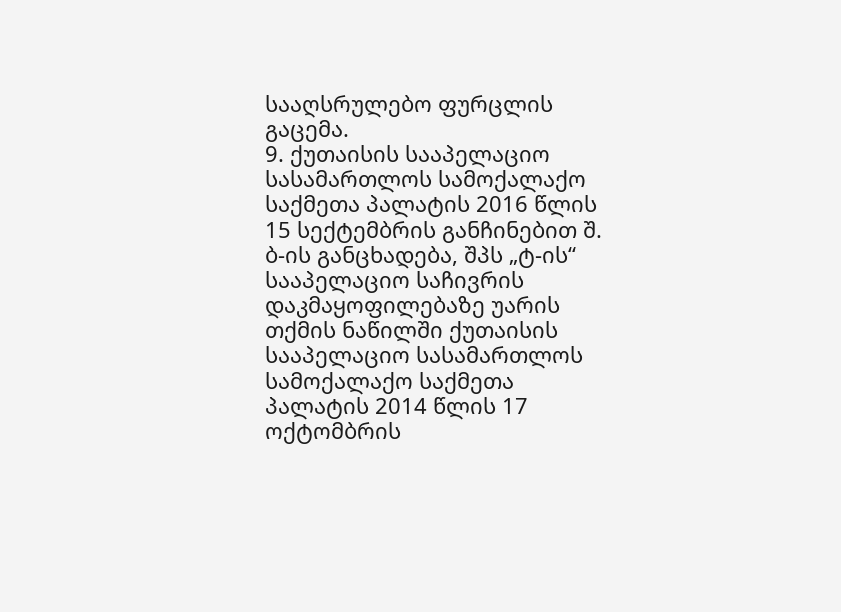სააღსრულებო ფურცლის გაცემა.
9. ქუთაისის სააპელაციო სასამართლოს სამოქალაქო საქმეთა პალატის 2016 წლის 15 სექტემბრის განჩინებით შ. ბ-ის განცხადება, შპს „ტ-ის“ სააპელაციო საჩივრის დაკმაყოფილებაზე უარის თქმის ნაწილში ქუთაისის სააპელაციო სასამართლოს სამოქალაქო საქმეთა პალატის 2014 წლის 17 ოქტომბრის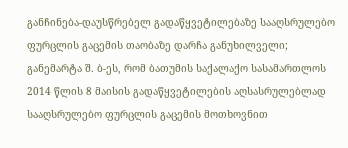განჩინება-დაუსწრებელ გადაწყვეტილებაზე სააღსრულებო ფურცლის გაცემის თაობაზე დარჩა განუხილველი; განემარტა შ. ბ-ეს, რომ ბათუმის საქალაქო სასამართლოს 2014 წლის 8 მაისის გადაწყვეტილების აღსასრულებლად სააღსრულებო ფურცლის გაცემის მოთხოვნით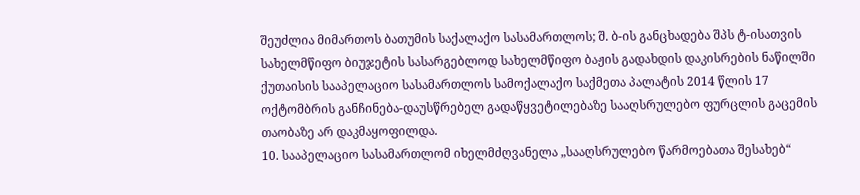შეუძლია მიმართოს ბათუმის საქალაქო სასამართლოს; შ. ბ-ის განცხადება შპს ტ-ისათვის სახელმწიფო ბიუჯეტის სასარგებლოდ სახელმწიფო ბაჟის გადახდის დაკისრების ნაწილში ქუთაისის სააპელაციო სასამართლოს სამოქალაქო საქმეთა პალატის 2014 წლის 17 ოქტომბრის განჩინება-დაუსწრებელ გადაწყვეტილებაზე სააღსრულებო ფურცლის გაცემის თაობაზე არ დაკმაყოფილდა.
10. სააპელაციო სასამართლომ იხელმძღვანელა „სააღსრულებო წარმოებათა შესახებ“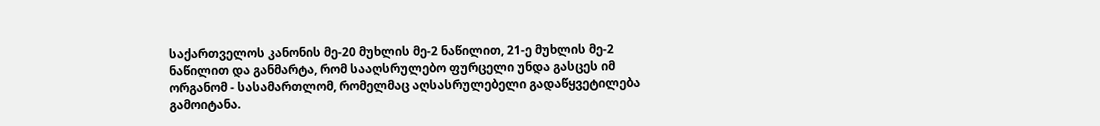საქართველოს კანონის მე-20 მუხლის მე-2 ნაწილით, 21-ე მუხლის მე-2 ნაწილით და განმარტა, რომ სააღსრულებო ფურცელი უნდა გასცეს იმ ორგანომ - სასამართლომ, რომელმაც აღსასრულებელი გადაწყვეტილება გამოიტანა.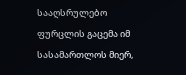სააღსრულებო ფურცლის გაცემა იმ სასამართლოს მიერ,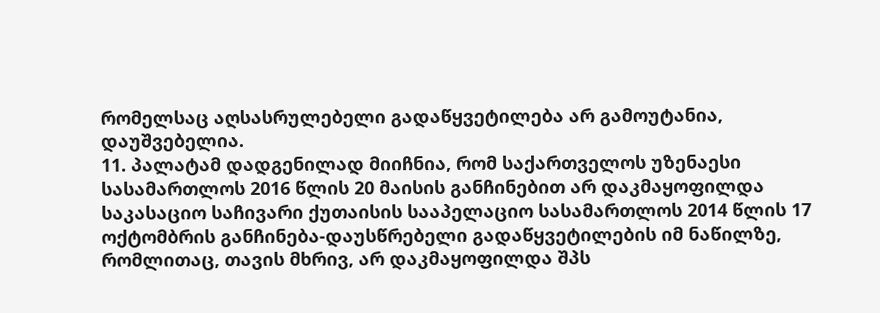რომელსაც აღსასრულებელი გადაწყვეტილება არ გამოუტანია, დაუშვებელია.
11. პალატამ დადგენილად მიიჩნია, რომ საქართველოს უზენაესი სასამართლოს 2016 წლის 20 მაისის განჩინებით არ დაკმაყოფილდა საკასაციო საჩივარი ქუთაისის სააპელაციო სასამართლოს 2014 წლის 17 ოქტომბრის განჩინება-დაუსწრებელი გადაწყვეტილების იმ ნაწილზე, რომლითაც, თავის მხრივ, არ დაკმაყოფილდა შპს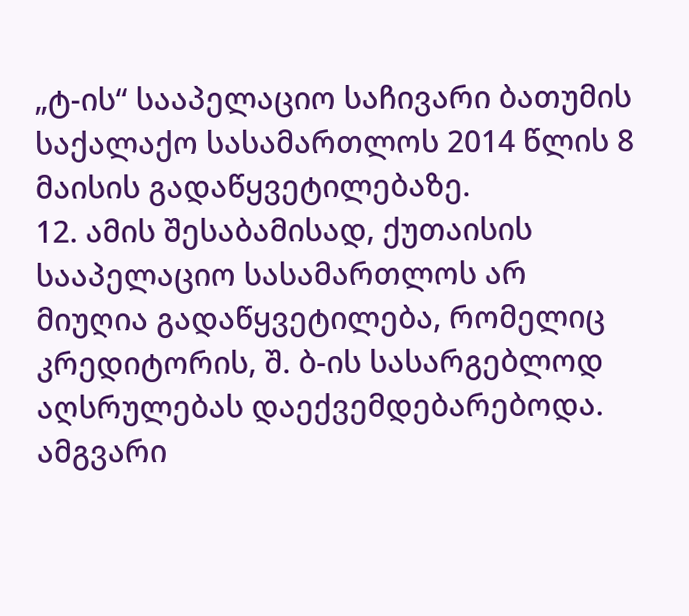„ტ-ის“ სააპელაციო საჩივარი ბათუმის საქალაქო სასამართლოს 2014 წლის 8 მაისის გადაწყვეტილებაზე.
12. ამის შესაბამისად, ქუთაისის სააპელაციო სასამართლოს არ მიუღია გადაწყვეტილება, რომელიც კრედიტორის, შ. ბ-ის სასარგებლოდ აღსრულებას დაექვემდებარებოდა. ამგვარი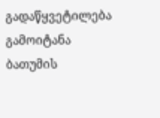გადაწყვეტილება გამოიტანა ბათუმის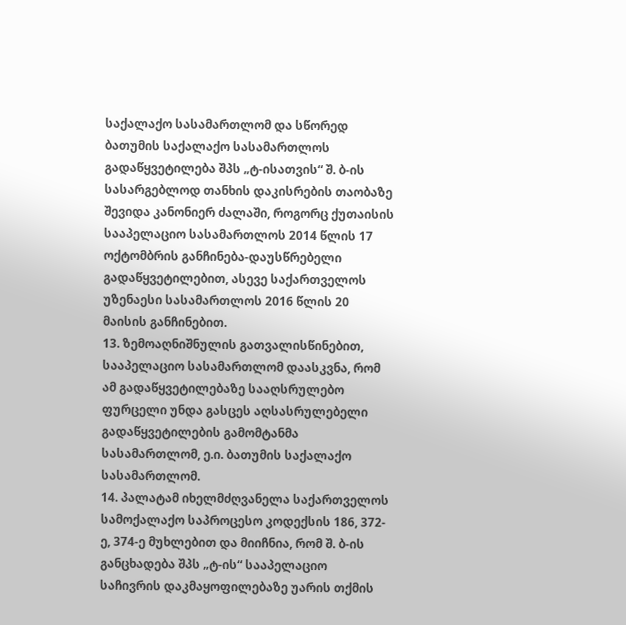საქალაქო სასამართლომ და სწორედ ბათუმის საქალაქო სასამართლოს გადაწყვეტილება შპს „ტ-ისათვის“ შ. ბ-ის სასარგებლოდ თანხის დაკისრების თაობაზე შევიდა კანონიერ ძალაში, როგორც ქუთაისის სააპელაციო სასამართლოს 2014 წლის 17 ოქტომბრის განჩინება-დაუსწრებელი გადაწყვეტილებით, ასევე საქართველოს უზენაესი სასამართლოს 2016 წლის 20 მაისის განჩინებით.
13. ზემოაღნიშნულის გათვალისწინებით, სააპელაციო სასამართლომ დაასკვნა, რომ ამ გადაწყვეტილებაზე სააღსრულებო ფურცელი უნდა გასცეს აღსასრულებელი გადაწყვეტილების გამომტანმა სასამართლომ, ე.ი. ბათუმის საქალაქო სასამართლომ.
14. პალატამ იხელმძღვანელა საქართველოს სამოქალაქო საპროცესო კოდექსის 186, 372-ე, 374-ე მუხლებით და მიიჩნია, რომ შ. ბ-ის განცხადება შპს „ტ-ის“ სააპელაციო საჩივრის დაკმაყოფილებაზე უარის თქმის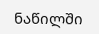ნაწილში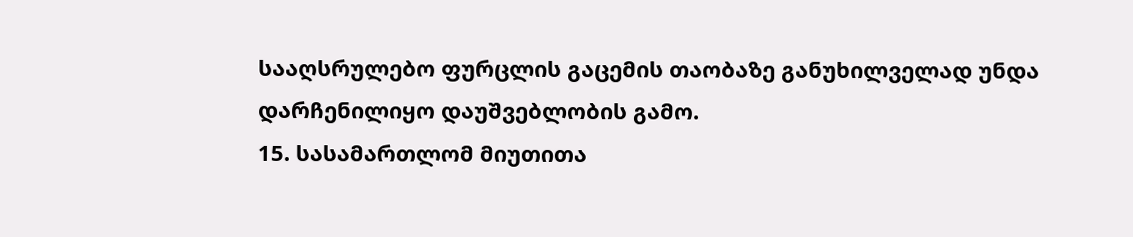სააღსრულებო ფურცლის გაცემის თაობაზე განუხილველად უნდა დარჩენილიყო დაუშვებლობის გამო.
15. სასამართლომ მიუთითა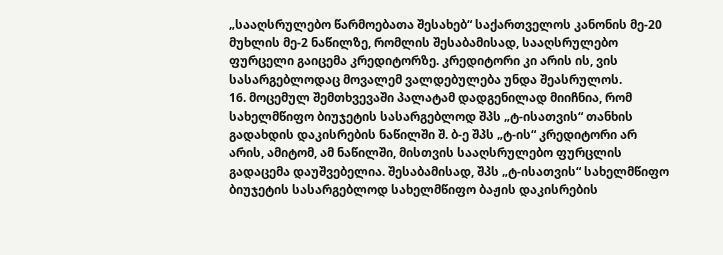„სააღსრულებო წარმოებათა შესახებ“ საქართველოს კანონის მე-20 მუხლის მე-2 ნაწილზე, რომლის შესაბამისად, სააღსრულებო ფურცელი გაიცემა კრედიტორზე. კრედიტორი კი არის ის, ვის სასარგებლოდაც მოვალემ ვალდებულება უნდა შეასრულოს.
16. მოცემულ შემთხვევაში პალატამ დადგენილად მიიჩნია, რომ სახელმწიფო ბიუჯეტის სასარგებლოდ შპს „ტ-ისათვის“ თანხის გადახდის დაკისრების ნაწილში შ. ბ-ე შპს „ტ-ის“ კრედიტორი არ არის, ამიტომ, ამ ნაწილში, მისთვის სააღსრულებო ფურცლის გადაცემა დაუშვებელია. შესაბამისად, შპს „ტ-ისათვის“ სახელმწიფო ბიუჯეტის სასარგებლოდ სახელმწიფო ბაჟის დაკისრების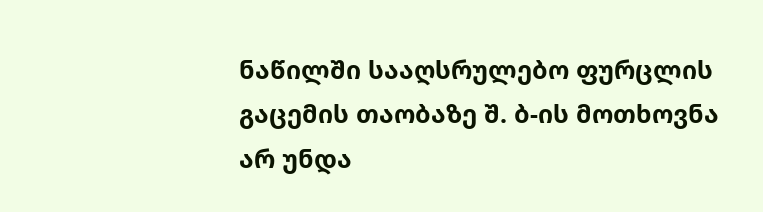ნაწილში სააღსრულებო ფურცლის გაცემის თაობაზე შ. ბ-ის მოთხოვნა არ უნდა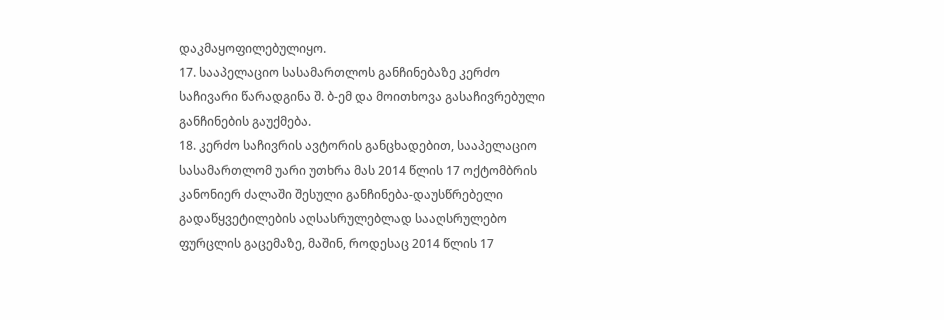დაკმაყოფილებულიყო.
17. სააპელაციო სასამართლოს განჩინებაზე კერძო საჩივარი წარადგინა შ. ბ-ემ და მოითხოვა გასაჩივრებული განჩინების გაუქმება.
18. კერძო საჩივრის ავტორის განცხადებით, სააპელაციო სასამართლომ უარი უთხრა მას 2014 წლის 17 ოქტომბრის კანონიერ ძალაში შესული განჩინება-დაუსწრებელი გადაწყვეტილების აღსასრულებლად სააღსრულებო ფურცლის გაცემაზე, მაშინ, როდესაც 2014 წლის 17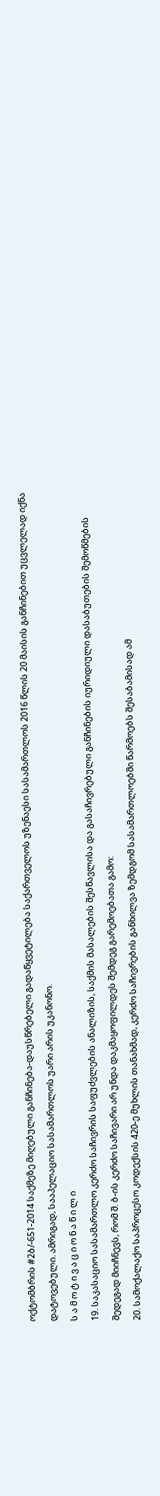ოქტომბრის #2ბ/-651-2014 საქმეზე მიღებული განჩინება-დაუსწრებელი გადაწყვეტილება საქართველოს უზენაესი სასამართლოს 2016 წლის 20 მაისის განჩინებით უცვლელად იქნა დატოვებული. ამრიგად, სააპელაციო სასამართლოს უარი არის უკანონო.
ს ა მ ო ტ ი ვ ა ც ი ო ნ ა წ ი ლ ი
19. საკასაციო სასამართლო კერძო საჩივრის საფუძვლების ანალიზის, საქმის მასალების შესწავლისა და გასაჩივრებული განჩინების იურიდიული დასაბუთების შემოწმების შედეგად მიიჩნევს, რომ შ. ბ-ის კერძო საჩივარი არ უნდა დაკმაყოფილდეს შემდეგ გარემოებათა გამო:
20. სამოქალაქო საპროცესო კოდექსის 420-ე მუხლის თანახმად, კერძო საჩივრების განხილვა ზემდგომ სასამართლოებში წარმოებს შესაბამისად ამ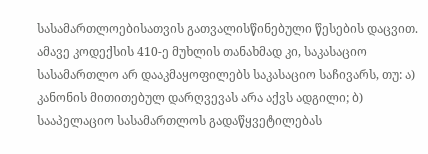სასამართლოებისათვის გათვალისწინებული წესების დაცვით. ამავე კოდექსის 410-ე მუხლის თანახმად კი, საკასაციო სასამართლო არ დააკმაყოფილებს საკასაციო საჩივარს, თუ: ა) კანონის მითითებულ დარღვევას არა აქვს ადგილი; ბ) სააპელაციო სასამართლოს გადაწყვეტილებას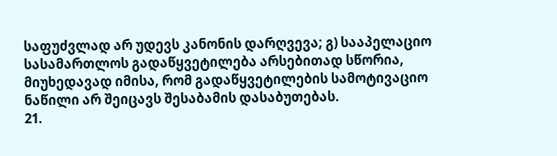საფუძვლად არ უდევს კანონის დარღვევა; გ) სააპელაციო სასამართლოს გადაწყვეტილება არსებითად სწორია, მიუხედავად იმისა, რომ გადაწყვეტილების სამოტივაციო ნაწილი არ შეიცავს შესაბამის დასაბუთებას.
21.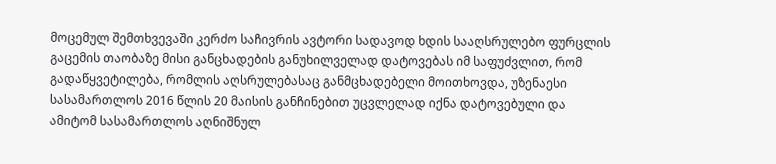მოცემულ შემთხვევაში კერძო საჩივრის ავტორი სადავოდ ხდის სააღსრულებო ფურცლის გაცემის თაობაზე მისი განცხადების განუხილველად დატოვებას იმ საფუძვლით, რომ გადაწყვეტილება, რომლის აღსრულებასაც განმცხადებელი მოითხოვდა, უზენაესი სასამართლოს 2016 წლის 20 მაისის განჩინებით უცვლელად იქნა დატოვებული და ამიტომ სასამართლოს აღნიშნულ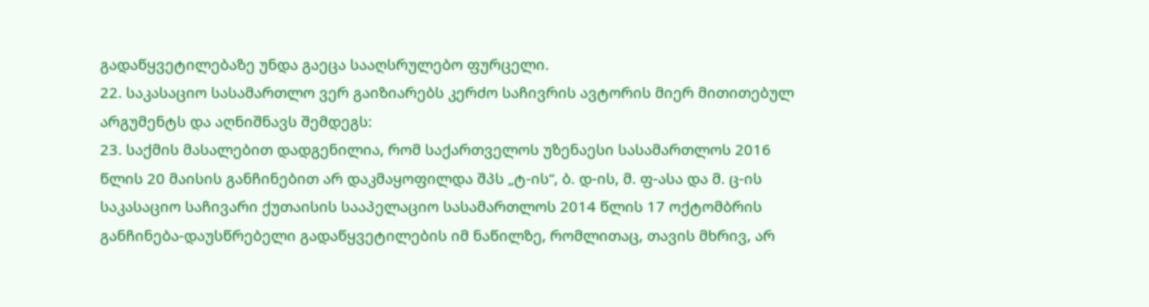გადაწყვეტილებაზე უნდა გაეცა სააღსრულებო ფურცელი.
22. საკასაციო სასამართლო ვერ გაიზიარებს კერძო საჩივრის ავტორის მიერ მითითებულ არგუმენტს და აღნიშნავს შემდეგს:
23. საქმის მასალებით დადგენილია, რომ საქართველოს უზენაესი სასამართლოს 2016 წლის 20 მაისის განჩინებით არ დაკმაყოფილდა შპს „ტ-ის“, ბ. დ-ის, მ. ფ-ასა და მ. ც-ის საკასაციო საჩივარი ქუთაისის სააპელაციო სასამართლოს 2014 წლის 17 ოქტომბრის განჩინება-დაუსწრებელი გადაწყვეტილების იმ ნაწილზე, რომლითაც, თავის მხრივ, არ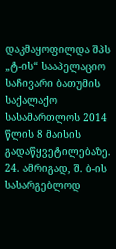დაკმაყოფილდა შპს „ტ-ის“ სააპელაციო საჩივარი ბათუმის საქალაქო სასამართლოს 2014 წლის 8 მაისის გადაწყვეტილებაზე.
24. ამრიგად, შ. ბ-ის სასარგებლოდ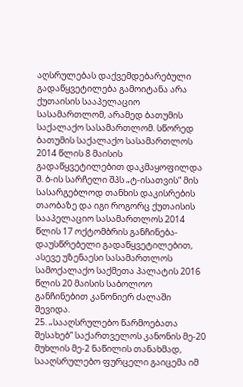აღსრულებას დაქვემდებარებული გადაწყვეტილება გამოიტანა არა ქუთაისის სააპელაციო სასამართლომ, არამედ ბათუმის საქალაქო სასამართლომ. სწორედ ბათუმის საქალაქო სასამართლოს 2014 წლის 8 მაისის გადაწყვეტილებით დაკმაყოფილდა შ. ბ-ის სარჩელი შპს „ტ-ისათვის“ მის სასარგებლოდ თანხის დაკისრების თაობაზე და იგი როგორც ქუთაისის სააპელაციო სასამართლოს 2014 წლის 17 ოქტომბრის განჩინება-დაუსწრებელი გადაწყვეტილებით, ასევე უზენაესი სასამართლოს სამოქალაქო საქმეთა პალატის 2016 წლის 20 მაისის საბოლოო განჩინებით კანონიერ ძალაში შევიდა.
25. „სააღსრულებო წარმოებათა შესახებ“ საქართველოს კანონის მე-20 მუხლის მე-2 ნაწილის თანახმად, სააღსრულებო ფურცელი გაიცემა იმ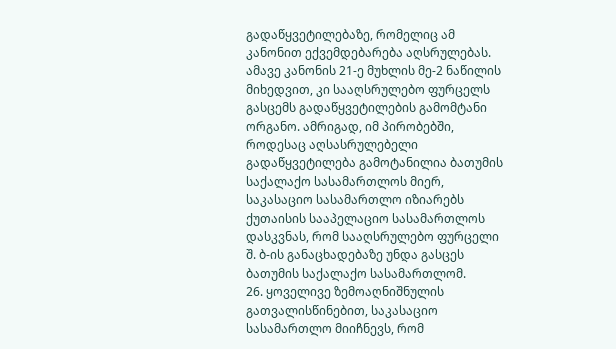გადაწყვეტილებაზე, რომელიც ამ კანონით ექვემდებარება აღსრულებას. ამავე კანონის 21-ე მუხლის მე-2 ნაწილის მიხედვით, კი სააღსრულებო ფურცელს გასცემს გადაწყვეტილების გამომტანი ორგანო. ამრიგად, იმ პირობებში, როდესაც აღსასრულებელი გადაწყვეტილება გამოტანილია ბათუმის საქალაქო სასამართლოს მიერ, საკასაციო სასამართლო იზიარებს ქუთაისის სააპელაციო სასამართლოს დასკვნას, რომ სააღსრულებო ფურცელი შ. ბ-ის განაცხადებაზე უნდა გასცეს ბათუმის საქალაქო სასამართლომ.
26. ყოველივე ზემოაღნიშნულის გათვალისწინებით, საკასაციო სასამართლო მიიჩნევს, რომ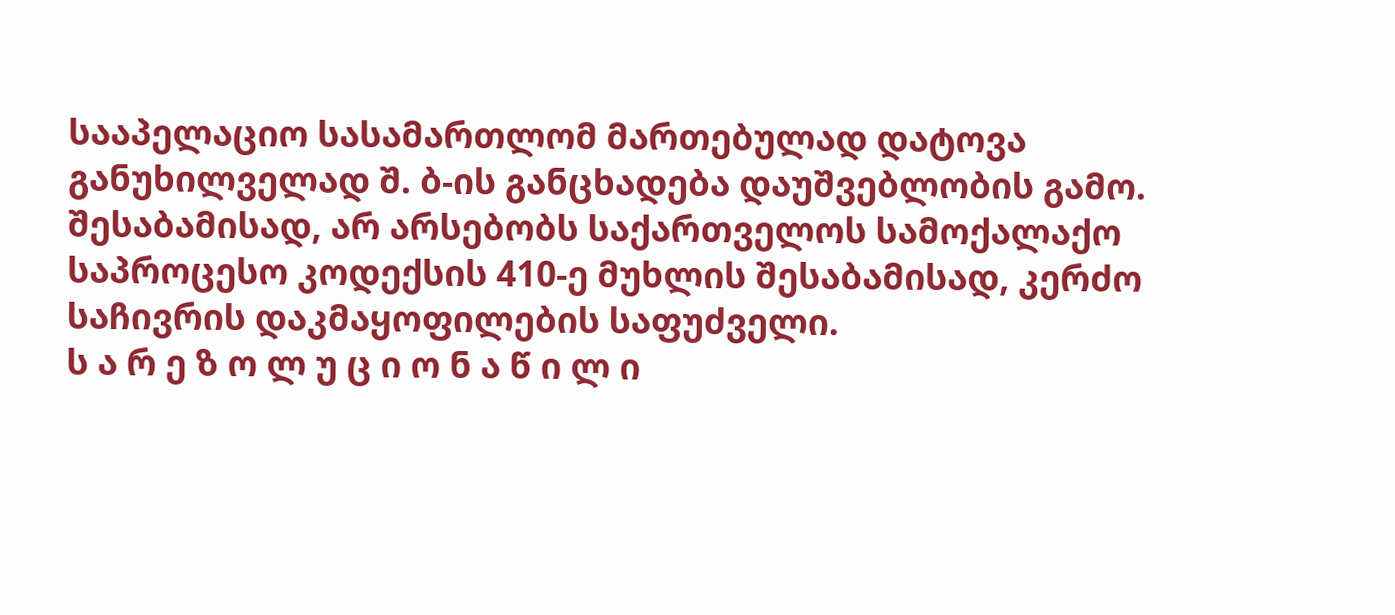სააპელაციო სასამართლომ მართებულად დატოვა განუხილველად შ. ბ-ის განცხადება დაუშვებლობის გამო. შესაბამისად, არ არსებობს საქართველოს სამოქალაქო საპროცესო კოდექსის 410-ე მუხლის შესაბამისად, კერძო საჩივრის დაკმაყოფილების საფუძველი.
ს ა რ ე ზ ო ლ უ ც ი ო ნ ა წ ი ლ ი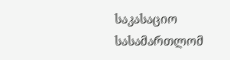საკასაციო სასამართლომ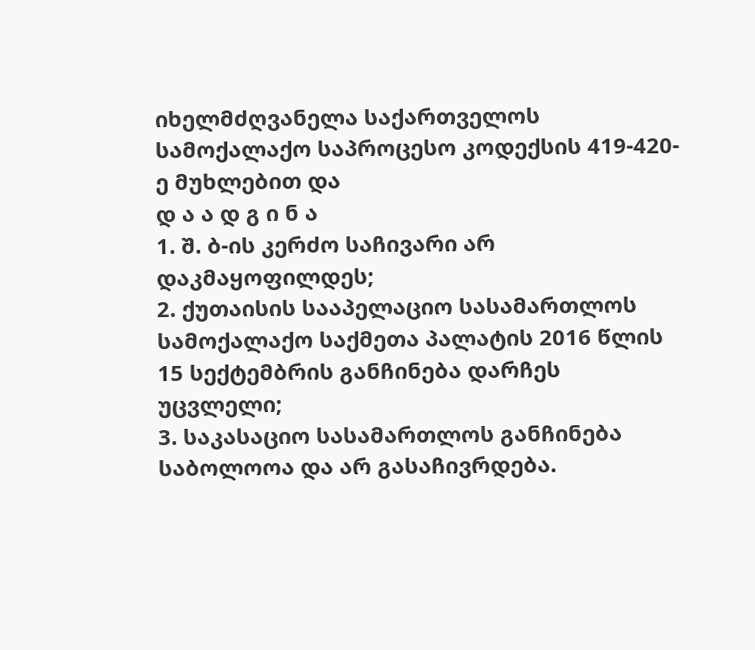იხელმძღვანელა საქართველოს სამოქალაქო საპროცესო კოდექსის 419-420-ე მუხლებით და
დ ა ა დ გ ი ნ ა
1. შ. ბ-ის კერძო საჩივარი არ დაკმაყოფილდეს;
2. ქუთაისის სააპელაციო სასამართლოს სამოქალაქო საქმეთა პალატის 2016 წლის 15 სექტემბრის განჩინება დარჩეს უცვლელი;
3. საკასაციო სასამართლოს განჩინება საბოლოოა და არ გასაჩივრდება.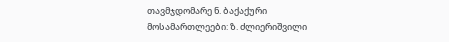თავმჯდომარე ნ. ბაქაქური
მოსამართლეები: ზ. ძლიერიშვილი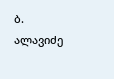ბ. ალავიძე